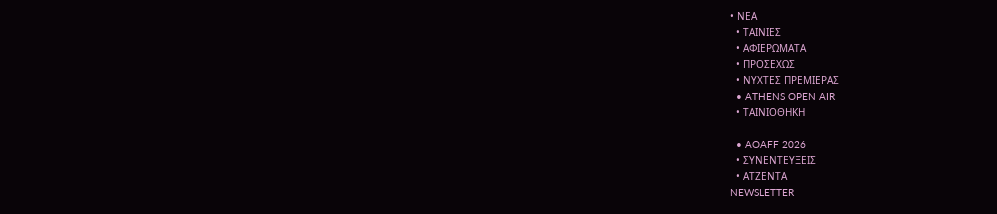• ΝΕΑ
  • ΤΑΙΝΙΕΣ
  • ΑΦΙΕΡΩΜΑΤΑ
  • ΠΡΟΣΕΧΩΣ
  • ΝΥΧΤΕΣ ΠΡΕΜΙΕΡΑΣ
  • ATHENS OPEN AIR
  • ΤΑΙΝΙΟΘΗΚΗ

  • AOAFF 2026
  • ΣΥΝΕΝΤΕΥΞΕΙΣ
  • ΑΤΖΕΝΤΑ
NEWSLETTER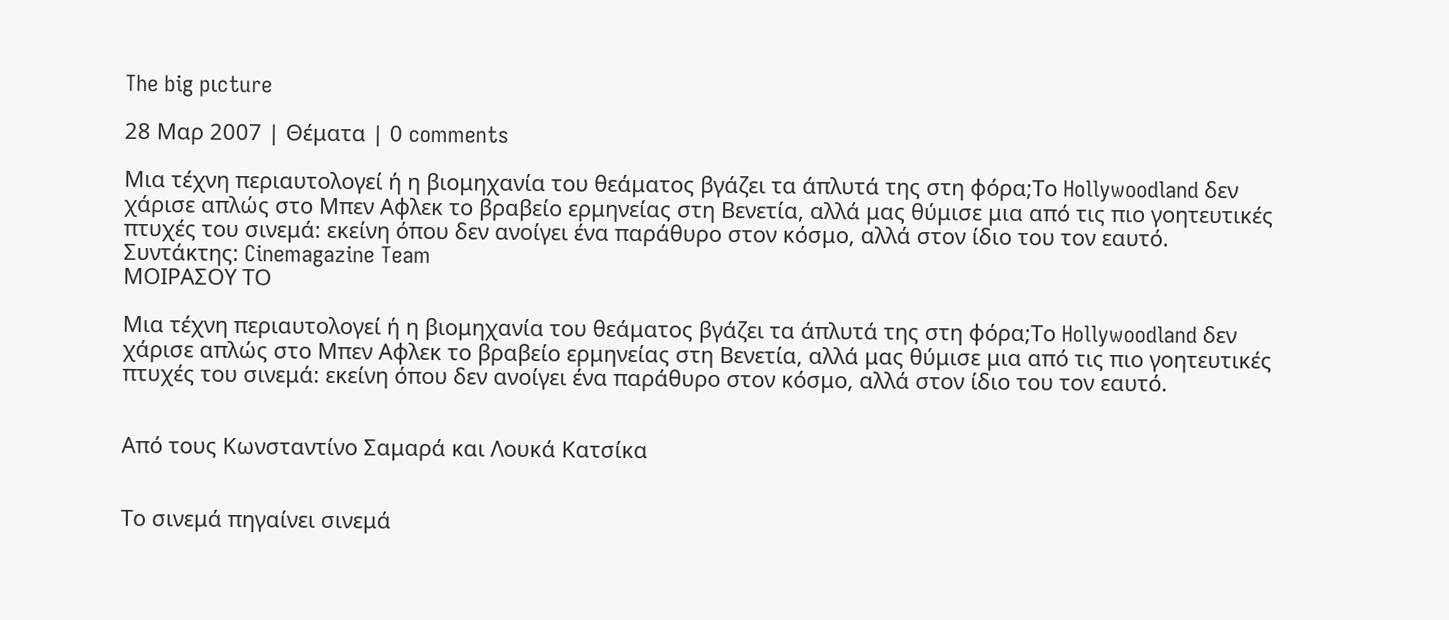The big pιcture

28 Μαρ 2007 | Θέματα | 0 comments

Μια τέχνη περιαυτολογεί ή η βιομηχανία του θεάματος βγάζει τα άπλυτά της στη φόρα;Το Hollywoodland δεν χάρισε απλώς στο Μπεν Αφλεκ το βραβείο ερμηνείας στη Βενετία, αλλά μας θύμισε μια από τις πιο γοητευτικές πτυχές του σινεμά: εκείνη όπου δεν ανοίγει ένα παράθυρο στον κόσμο, αλλά στον ίδιο του τον εαυτό.
Συντάκτης: Cinemagazine Team
ΜΟΙΡΑΣΟΥ ΤΟ

Μια τέχνη περιαυτολογεί ή η βιομηχανία του θεάματος βγάζει τα άπλυτά της στη φόρα;Το Hollywoodland δεν χάρισε απλώς στο Μπεν Αφλεκ το βραβείο ερμηνείας στη Βενετία, αλλά μας θύμισε μια από τις πιο γοητευτικές πτυχές του σινεμά: εκείνη όπου δεν ανοίγει ένα παράθυρο στον κόσμο, αλλά στον ίδιο του τον εαυτό.


Από τους Κωνσταντίνο Σαμαρά και Λουκά Κατσίκα


Tο σινεμά πηγαίνει σινεμά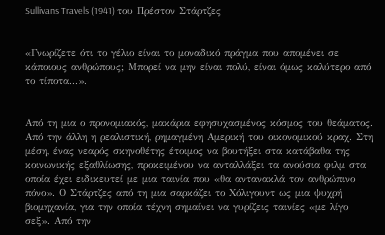Sullivans Travels (1941) του Πρέστον Στάρτζες


«Γνωρίζετε ότι το γέλιο είναι το μοναδικό πράγμα που απομένει σε κάποιους ανθρώπους; Μπορεί να μην είναι πολύ, είναι όμως καλύτερο από το τίποτα...».


Από τη μια ο προνομιακός, μακάρια εφησυχασμένος κόσμος του θεάματος. Από την άλλη η ρεαλιστική, ρημαγμένη Αμερική του οικονομικού κραχ. Στη μέση, ένας νεαρός σκηνοθέτης έτοιμος να βουτήξει στα κατάβαθα της κοινωνικής εξαθλίωσης, προκειμένου να ανταλλάξει τα ανούσια φιλμ στα οποία έχει ειδικευτεί με μια ταινία που «θα αντανακλά τον ανθρώπινο πόνο». Ο Στάρτζες από τη μια σαρκάζει το Χόλιγουντ ως μια ψυχρή βιομηχανία, για την οποία τέχνη σημαίνει να γυρίζεις ταινίες «με λίγο σεξ». Από την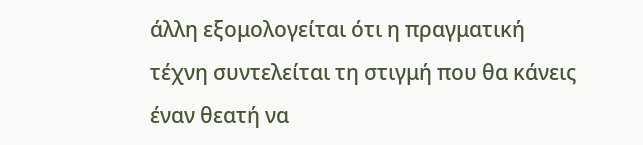άλλη εξομολογείται ότι η πραγματική τέχνη συντελείται τη στιγμή που θα κάνεις έναν θεατή να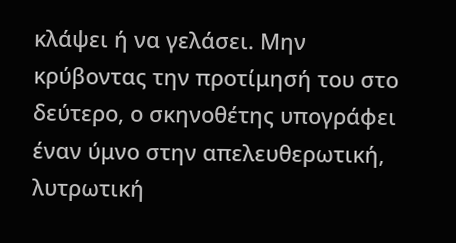κλάψει ή να γελάσει. Μην κρύβοντας την προτίμησή του στο δεύτερο, ο σκηνοθέτης υπογράφει έναν ύμνο στην απελευθερωτική, λυτρωτική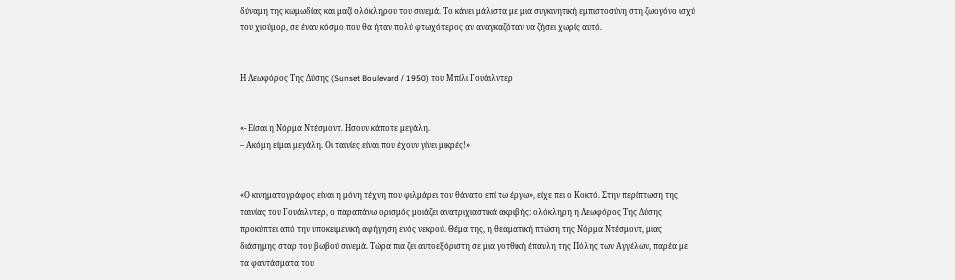δύναμη της κωμωδίας και μαζί ολόκληρου του σινεμά. Το κάνει μάλιστα με μια συγκινητική εμπιστοσύνη στη ζωογόνο ισχύ του χιούμορ, σε έναν κόσμο που θα ήταν πολύ φτωχότερος αν αναγκαζόταν να ζήσει χωρίς αυτό.


Η Λεωφόρος Της Δύσης (Sunset Boulevard / 1950) του Μπίλι Γουάιλντερ


«- Είσαι η Νόρμα Ντέσμοντ. Ησουν κάποτε μεγάλη.
– Ακόμη είμαι μεγάλη. Οι ταινίες είναι που έχουν γίνει μικρές!»


«Ο κινηματογράφος είναι η μόνη τέχνη που φιλμάρει τον θάνατο επί τω έργω», είχε πει ο Κοκτό. Στην περίπτωση της ταινίας του Γουάιλντερ, ο παραπάνω ορισμός μοιάζει ανατριχιαστικά ακριβής: ολόκληρη η Λεωφόρος Της Δύσης προκύπτει από την υποκειμενική αφήγηση ενός νεκρού. Θέμα της, η θεαματική πτώση της Νόρμα Ντέσμοντ, μιας διάσημης σταρ του βωβού σινεμά. Τώρα πια ζει αυτοεξόριστη σε μια γοτθική έπαυλη της Πόλης των Αγγέλων, παρέα με τα φαντάσματα του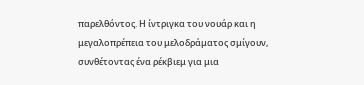παρελθόντος. Η ίντριγκα του νουάρ και η μεγαλοπρέπεια του μελοδράματος σμίγουν, συνθέτοντας ένα ρέκβιεμ για μια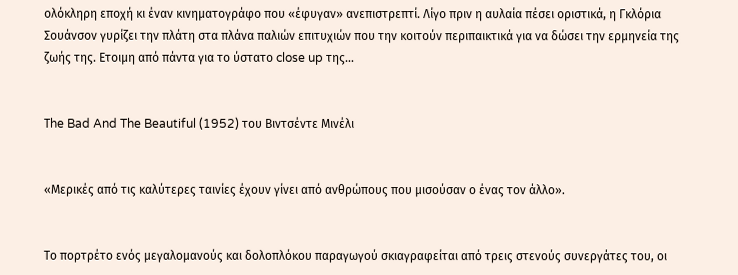ολόκληρη εποχή κι έναν κινηματογράφο που «έφυγαν» ανεπιστρεπτί. Λίγο πριν η αυλαία πέσει οριστικά, η Γκλόρια Σουάνσον γυρίζει την πλάτη στα πλάνα παλιών επιτυχιών που την κοιτούν περιπαικτικά για να δώσει την ερμηνεία της ζωής της. Ετοιμη από πάντα για το ύστατο close up της…


Τhe Bad And The Beautiful (1952) του Βιντσέντε Μινέλι


«Μερικές από τις καλύτερες ταινίες έχουν γίνει από ανθρώπους που μισούσαν ο ένας τον άλλο».


Το πορτρέτο ενός μεγαλομανούς και δολοπλόκου παραγωγού σκιαγραφείται από τρεις στενούς συνεργάτες του, οι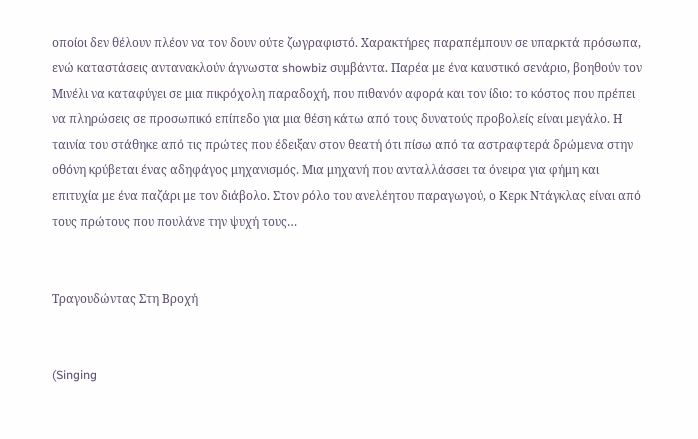οποίοι δεν θέλουν πλέον να τον δουν ούτε ζωγραφιστό. Χαρακτήρες παραπέμπουν σε υπαρκτά πρόσωπα, ενώ καταστάσεις αντανακλούν άγνωστα showbiz συμβάντα. Παρέα με ένα καυστικό σενάριο, βοηθούν τον Μινέλι να καταφύγει σε μια πικρόχολη παραδοχή, που πιθανόν αφορά και τον ίδιο: το κόστος που πρέπει να πληρώσεις σε προσωπικό επίπεδο για μια θέση κάτω από τους δυνατούς προβολείς είναι μεγάλο. Η ταινία του στάθηκε από τις πρώτες που έδειξαν στον θεατή ότι πίσω από τα αστραφτερά δρώμενα στην οθόνη κρύβεται ένας αδηφάγος μηχανισμός. Μια μηχανή που ανταλλάσσει τα όνειρα για φήμη και επιτυχία με ένα παζάρι με τον διάβολο. Στον ρόλο του ανελέητου παραγωγού, ο Κερκ Ντάγκλας είναι από τους πρώτους που πουλάνε την ψυχή τους…


Τραγουδώντας Στη Βροχή


(Singing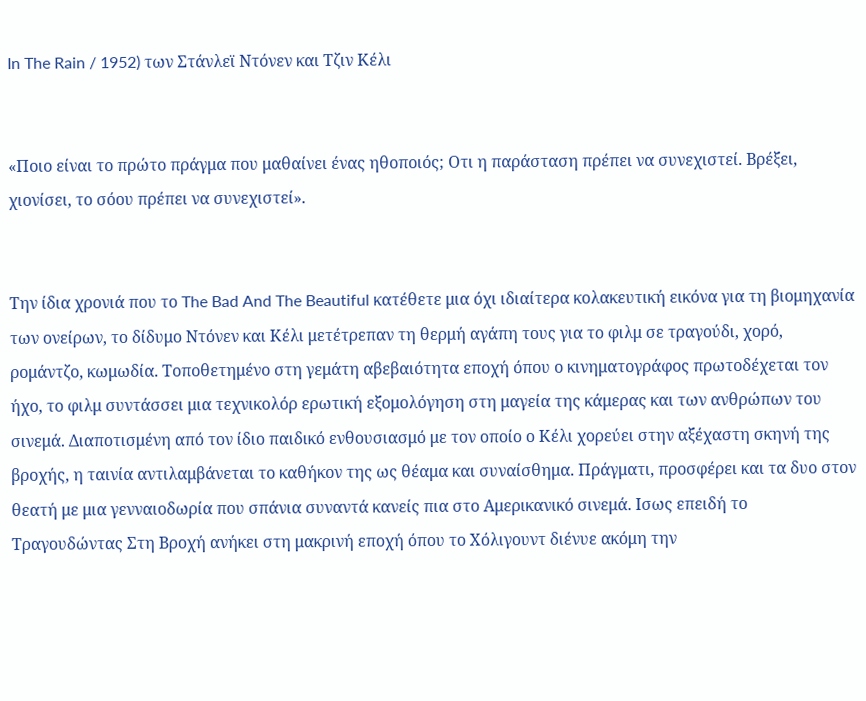In The Rain / 1952) των Στάνλεϊ Ντόνεν και Τζιν Κέλι


«Ποιο είναι το πρώτο πράγμα που μαθαίνει ένας ηθοποιός; Οτι η παράσταση πρέπει να συνεχιστεί. Βρέξει, χιονίσει, το σόου πρέπει να συνεχιστεί».


Την ίδια χρονιά που το The Bad And The Beautiful κατέθετε μια όχι ιδιαίτερα κολακευτική εικόνα για τη βιομηχανία των ονείρων, το δίδυμο Ντόνεν και Κέλι μετέτρεπαν τη θερμή αγάπη τους για το φιλμ σε τραγούδι, χορό, ρομάντζο, κωμωδία. Τοποθετημένο στη γεμάτη αβεβαιότητα εποχή όπου ο κινηματογράφος πρωτοδέχεται τον ήχο, το φιλμ συντάσσει μια τεχνικολόρ ερωτική εξομολόγηση στη μαγεία της κάμερας και των ανθρώπων του σινεμά. Διαποτισμένη από τον ίδιο παιδικό ενθουσιασμό με τον οποίο ο Κέλι χορεύει στην αξέχαστη σκηνή της βροχής, η ταινία αντιλαμβάνεται το καθήκον της ως θέαμα και συναίσθημα. Πράγματι, προσφέρει και τα δυο στον θεατή με μια γενναιοδωρία που σπάνια συναντά κανείς πια στο Αμερικανικό σινεμά. Ισως επειδή το Τραγουδώντας Στη Βροχή ανήκει στη μακρινή εποχή όπου το Χόλιγουντ διένυε ακόμη την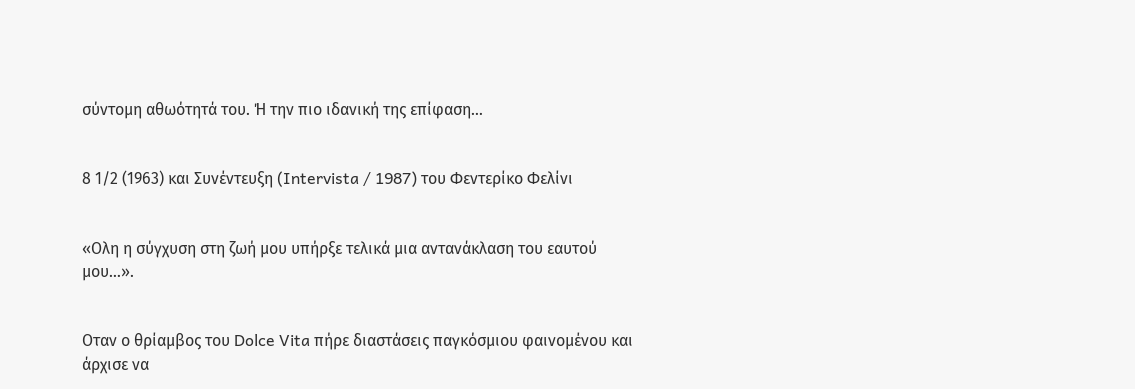σύντομη αθωότητά του. Ή την πιο ιδανική της επίφαση…


8 1/2 (1963) και Συνέντευξη (Intervista / 1987) του Φεντερίκο Φελίνι


«Ολη η σύγχυση στη ζωή μου υπήρξε τελικά μια αντανάκλαση του εαυτού μου…».


Οταν ο θρίαμβος του Dolce Vita πήρε διαστάσεις παγκόσμιου φαινομένου και άρχισε να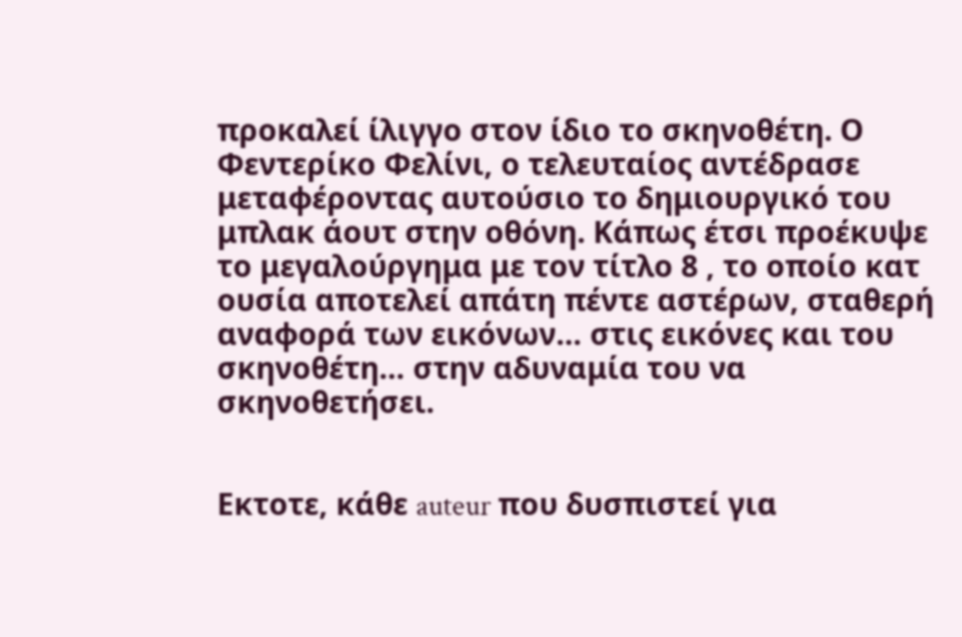προκαλεί ίλιγγο στον ίδιο το σκηνοθέτη. Ο Φεντερίκο Φελίνι, ο τελευταίος αντέδρασε μεταφέροντας αυτούσιο το δημιουργικό του μπλακ άουτ στην οθόνη. Κάπως έτσι προέκυψε το μεγαλούργημα με τον τίτλο 8 , το οποίο κατ ουσία αποτελεί απάτη πέντε αστέρων, σταθερή αναφορά των εικόνων… στις εικόνες και του σκηνοθέτη… στην αδυναμία του να σκηνοθετήσει.


Εκτοτε, κάθε auteur που δυσπιστεί για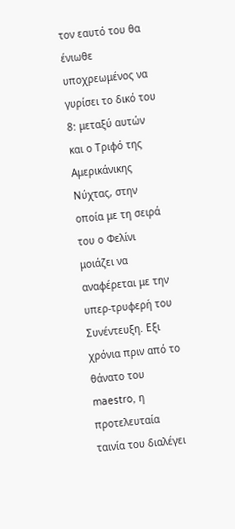τον εαυτό του θα ένιωθε υποχρεωμένος να γυρίσει το δικό του 8: μεταξύ αυτών και ο Τριφό της Αμερικάνικης Νύχτας, στην οποία με τη σειρά του ο Φελίνι μοιάζει να αναφέρεται με την υπερ-τρυφερή του Συνέντευξη. Εξι χρόνια πριν από το θάνατο του maestro, η προτελευταία ταινία του διαλέγει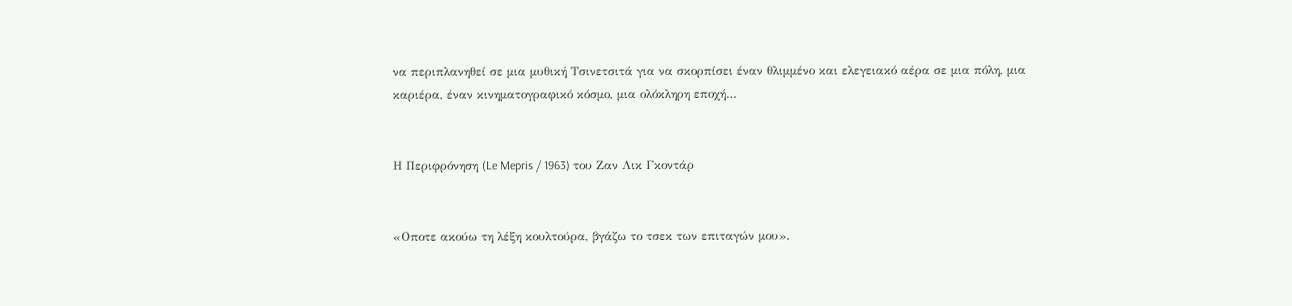να περιπλανηθεί σε μια μυθική Τσινετσιτά για να σκορπίσει έναν θλιμμένο και ελεγειακό αέρα σε μια πόλη, μια καριέρα, έναν κινηματογραφικό κόσμο, μια ολόκληρη εποχή…


Η Περιφρόνηση (Le Mepris / 1963) του Ζαν Λικ Γκοντάρ


«Οποτε ακούω τη λέξη κουλτούρα, βγάζω το τσεκ των επιταγών μου».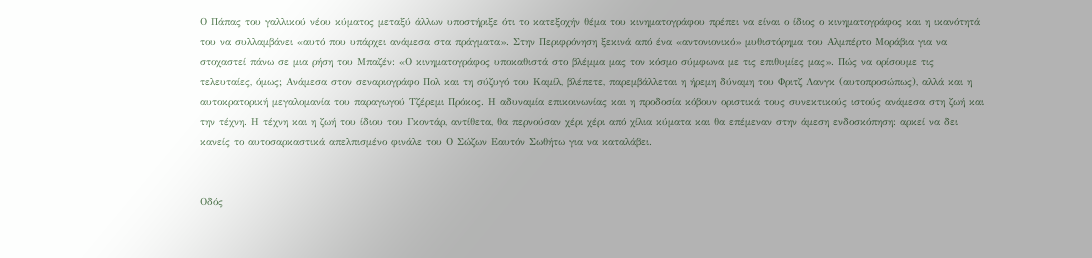Ο Πάπας του γαλλικού νέου κύματος μεταξύ άλλων υποστήριξε ότι το κατεξοχήν θέμα του κινηματογράφου πρέπει να είναι ο ίδιος ο κινηματογράφος και η ικανότητά του να συλλαμβάνει «αυτό που υπάρχει ανάμεσα στα πράγματα». Στην Περιφρόνηση ξεκινά από ένα «αντονιονικό» μυθιστόρημα του Αλμπέρτο Μοράβια για να στοχαστεί πάνω σε μια ρήση του Μπαζέν: «Ο κινηματογράφος υποκαθιστά στο βλέμμα μας τον κόσμο σύμφωνα με τις επιθυμίες μας». Πώς να ορίσουμε τις τελευταίες, όμως; Ανάμεσα στον σεναριογράφο Πολ και τη σύζυγό του Καμίλ, βλέπετε, παρεμβάλλεται η ήρεμη δύναμη του Φριτζ Λανγκ (αυτοπροσώπως), αλλά και η αυτοκρατορική μεγαλομανία του παραγωγού Τζέρεμι Πρόκος. Η αδυναμία επικοινωνίας και η προδοσία κόβουν οριστικά τους συνεκτικούς ιστούς ανάμεσα στη ζωή και την τέχνη. Η τέχνη και η ζωή του ίδιου του Γκοντάρ, αντίθετα, θα περνούσαν χέρι χέρι από χίλια κύματα και θα επέμεναν στην άμεση ενδοσκόπηση: αρκεί να δει κανείς το αυτοσαρκαστικά απελπισμένο φινάλε του Ο Σώζων Εαυτόν Σωθήτω για να καταλάβει.


Οδός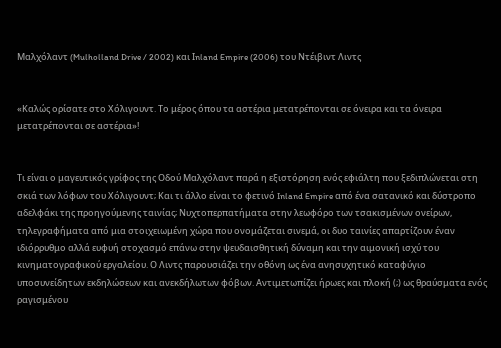Μαλχόλαντ (Mulholland Drive / 2002) και Ιnland Empire (2006) του Ντέιβιντ Λιντς


«Καλώς ορίσατε στο Χόλιγουντ. Το μέρος όπου τα αστέρια μετατρέπονται σε όνειρα και τα όνειρα μετατρέπονται σε αστέρια»!


Τι είναι ο μαγευτικός γρίφος της Οδού Μαλχόλαντ παρά η εξιστόρηση ενός εφιάλτη που ξεδιπλώνεται στη σκιά των λόφων του Χόλιγουντ; Και τι άλλο είναι το φετινό Inland Empire από ένα σατανικό και δύστροπο αδελφάκι της προηγούμενης ταινίας; Νυχτοπερπατήματα στην λεωφόρο των τσακισμένων ονείρων, τηλεγραφήματα από μια στοιχειωμένη χώρα που ονομάζεται σινεμά, οι δυο ταινίες απαρτίζουν έναν ιδιόρρυθμο αλλά ευφυή στοχασμό επάνω στην ψευδαισθητική δύναμη και την αιμονική ισχύ του κινηματογραφικού εργαλείου. Ο Λιντς παρουσιάζει την οθόνη ως ένα ανησυχητικό καταφύγιο υποσυνείδητων εκδηλώσεων και ανεκδήλωτων φόβων. Αντιμετωπίζει ήρωες και πλοκή (;) ως θραύσματα ενός ραγισμένου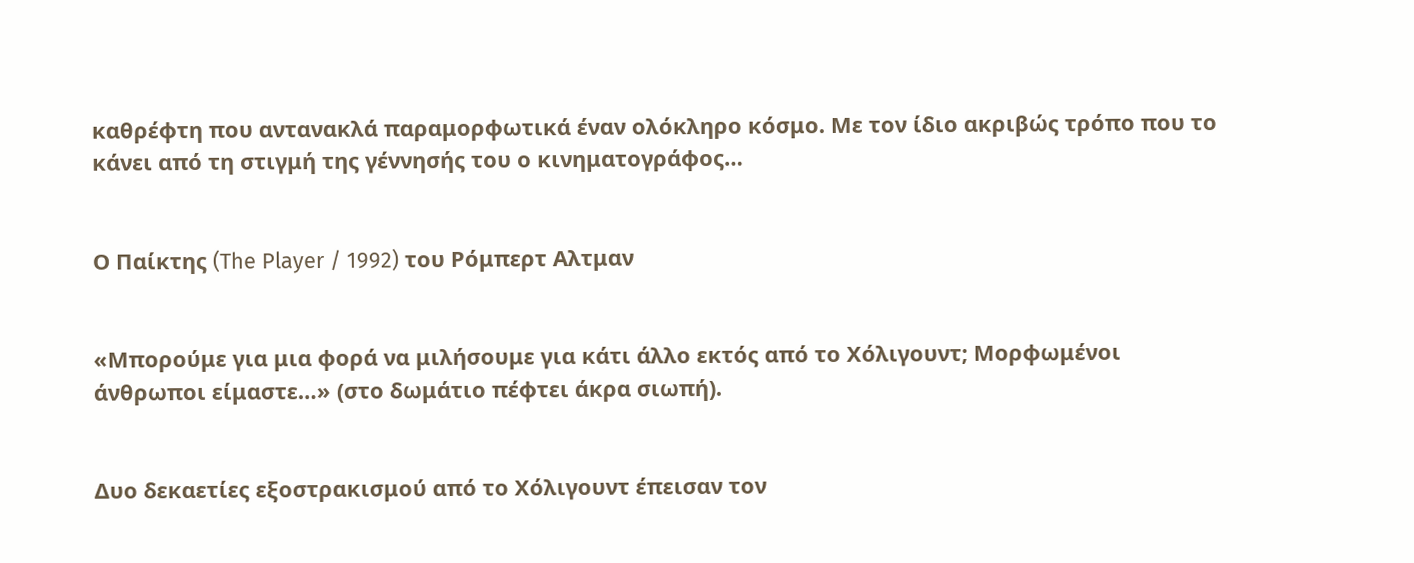καθρέφτη που αντανακλά παραμορφωτικά έναν ολόκληρο κόσμο. Με τον ίδιο ακριβώς τρόπο που το κάνει από τη στιγμή της γέννησής του ο κινηματογράφος…


Ο Παίκτης (The Player / 1992) του Ρόμπερτ Αλτμαν


«Μπορούμε για μια φορά να μιλήσουμε για κάτι άλλο εκτός από το Χόλιγουντ; Μορφωμένοι άνθρωποι είμαστε…» (στο δωμάτιο πέφτει άκρα σιωπή).


Δυο δεκαετίες εξοστρακισμού από το Χόλιγουντ έπεισαν τον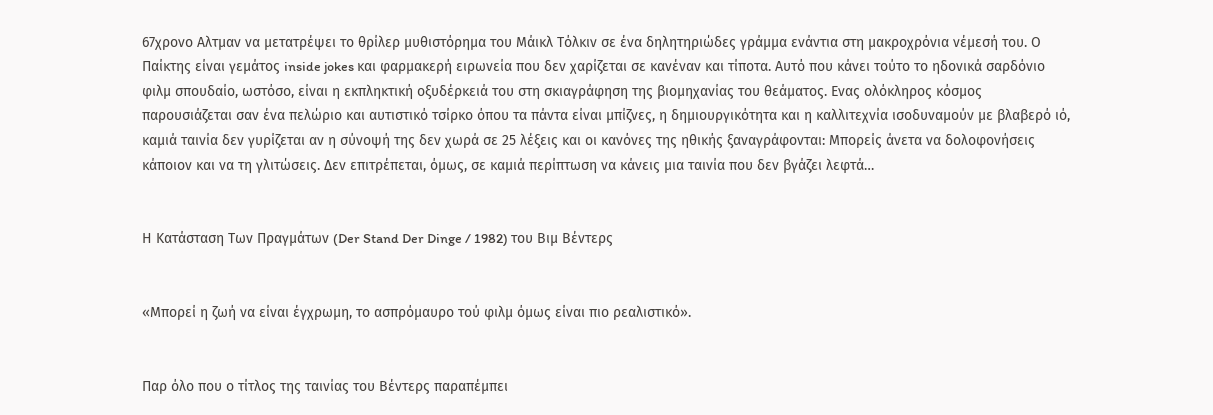67χρονο Αλτμαν να μετατρέψει το θρίλερ μυθιστόρημα του Μάικλ Τόλκιν σε ένα δηλητηριώδες γράμμα ενάντια στη μακροχρόνια νέμεσή του. Ο Παίκτης είναι γεμάτος inside jokes και φαρμακερή ειρωνεία που δεν χαρίζεται σε κανέναν και τίποτα. Αυτό που κάνει τούτο το ηδονικά σαρδόνιο φιλμ σπουδαίο, ωστόσο, είναι η εκπληκτική οξυδέρκειά του στη σκιαγράφηση της βιομηχανίας του θεάματος. Ενας ολόκληρος κόσμος παρουσιάζεται σαν ένα πελώριο και αυτιστικό τσίρκο όπου τα πάντα είναι μπίζνες, η δημιουργικότητα και η καλλιτεχνία ισοδυναμούν με βλαβερό ιό, καμιά ταινία δεν γυρίζεται αν η σύνοψή της δεν χωρά σε 25 λέξεις και οι κανόνες της ηθικής ξαναγράφονται: Μπορείς άνετα να δολοφονήσεις κάποιον και να τη γλιτώσεις. Δεν επιτρέπεται, όμως, σε καμιά περίπτωση να κάνεις μια ταινία που δεν βγάζει λεφτά…


Η Κατάσταση Των Πραγμάτων (Der Stand Der Dinge / 1982) του Βιμ Βέντερς


«Μπορεί η ζωή να είναι έγχρωμη, το ασπρόμαυρο τού φιλμ όμως είναι πιο ρεαλιστικό».


Παρ όλο που ο τίτλος της ταινίας του Βέντερς παραπέμπει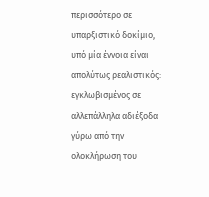περισσότερο σε υπαρξιστικό δοκίμιο, υπό μία έννοια είναι απολύτως ρεαλιστικός: εγκλωβισμένος σε αλλεπάλληλα αδιέξοδα γύρω από την ολοκλήρωση του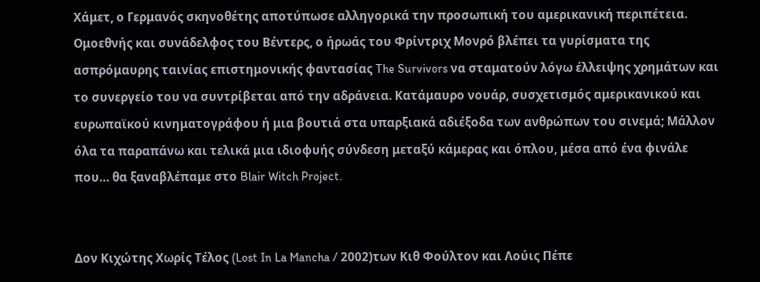Χάμετ, ο Γερμανός σκηνοθέτης αποτύπωσε αλληγορικά την προσωπική του αμερικανική περιπέτεια. Ομοεθνής και συνάδελφος του Βέντερς, ο ήρωάς του Φρίντριχ Μονρό βλέπει τα γυρίσματα της ασπρόμαυρης ταινίας επιστημονικής φαντασίας The Survivors να σταματούν λόγω έλλειψης χρημάτων και το συνεργείο του να συντρίβεται από την αδράνεια. Κατάμαυρο νουάρ, συσχετισμός αμερικανικού και ευρωπαϊκού κινηματογράφου ή μια βουτιά στα υπαρξιακά αδιέξοδα των ανθρώπων του σινεμά; Μάλλον όλα τα παραπάνω και τελικά μια ιδιοφυής σύνδεση μεταξύ κάμερας και όπλου, μέσα από ένα φινάλε που… θα ξαναβλέπαμε στο Blair Witch Project.


Δον Κιχώτης Χωρίς Τέλος (Lost In La Mancha / 2002)των Κιθ Φούλτον και Λούις Πέπε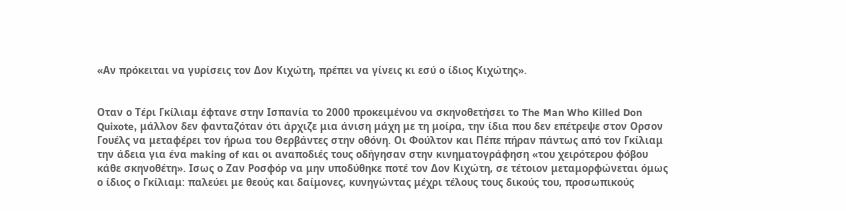«Αν πρόκειται να γυρίσεις τον Δον Κιχώτη, πρέπει να γίνεις κι εσύ ο ίδιος Κιχώτης».


Οταν ο Τέρι Γκίλιαμ έφτανε στην Ισπανία το 2000 προκειμένου να σκηνοθετήσει τo The Man Who Killed Don Quixote, μάλλον δεν φανταζόταν ότι άρχιζε μια άνιση μάχη με τη μοίρα, την ίδια που δεν επέτρεψε στον Ορσον Γουέλς να μεταφέρει τον ήρωα του Θερβάντες στην οθόνη. Οι Φούλτον και Πέπε πήραν πάντως από τον Γκίλιαμ την άδεια για ένα making of και οι αναποδιές τους οδήγησαν στην κινηματογράφηση «του χειρότερου φόβου κάθε σκηνοθέτη». Ισως ο Ζαν Ροσφόρ να μην υποδύθηκε ποτέ τον Δον Κιχώτη, σε τέτοιον μεταμορφώνεται όμως ο ίδιος ο Γκίλιαμ: παλεύει με θεούς και δαίμονες, κυνηγώντας μέχρι τέλους τους δικούς του, προσωπικούς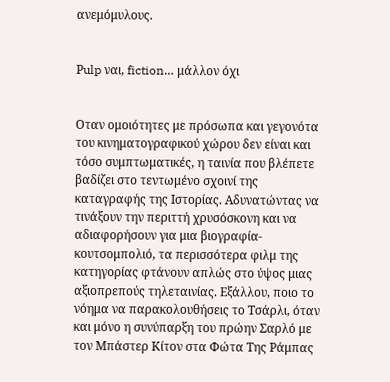ανεμόμυλους.


Ρulp ναι, fiction… μάλλον όχι


Οταν ομοιότητες με πρόσωπα και γεγονότα του κινηματογραφικού χώρου δεν είναι και τόσο συμπτωματικές, η ταινία που βλέπετε βαδίζει στο τεντωμένο σχοινί της καταγραφής της Ιστορίας. Αδυνατώντας να τινάξουν την περιττή χρυσόσκονη και να αδιαφορήσουν για μια βιογραφία-κουτσομπολιό, τα περισσότερα φιλμ της κατηγορίας φτάνουν απλώς στο ύψος μιας αξιοπρεπούς τηλεταινίας. Εξάλλου, ποιο το νόημα να παρακολουθήσεις το Τσάρλι, όταν και μόνο η συνύπαρξη του πρώην Σαρλό με τον Μπάστερ Κίτον στα Φώτα Της Ράμπας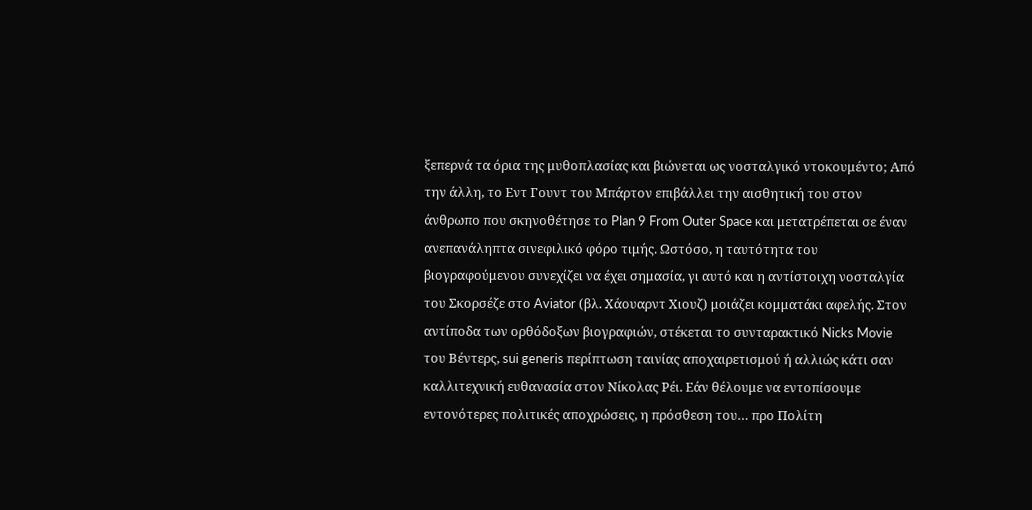ξεπερνά τα όρια της μυθοπλασίας και βιώνεται ως νοσταλγικό ντοκουμέντο; Από την άλλη, το Εντ Γουντ του Μπάρτον επιβάλλει την αισθητική του στον άνθρωπο που σκηνοθέτησε το Plan 9 From Outer Space και μετατρέπεται σε έναν ανεπανάληπτα σινεφιλικό φόρο τιμής. Ωστόσο, η ταυτότητα του βιογραφούμενου συνεχίζει να έχει σημασία, γι αυτό και η αντίστοιχη νοσταλγία του Σκορσέζε στο Aviator (βλ. Χάουαρντ Χιουζ) μοιάζει κομματάκι αφελής. Στον αντίποδα των ορθόδοξων βιογραφιών, στέκεται το συνταρακτικό Nicks Movie του Βέντερς, sui generis περίπτωση ταινίας αποχαιρετισμού ή αλλιώς κάτι σαν καλλιτεχνική ευθανασία στον Νίκολας Ρέι. Εάν θέλουμε να εντοπίσουμε εντονότερες πολιτικές αποχρώσεις, η πρόσθεση του… προ Πολίτη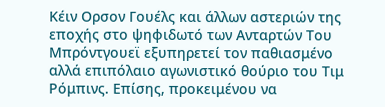Κέιν Ορσον Γουέλς και άλλων αστεριών της εποχής στο ψηφιδωτό των Ανταρτών Του Μπρόντγουεϊ εξυπηρετεί τον παθιασμένο αλλά επιπόλαιο αγωνιστικό θούριο του Τιμ Ρόμπινς. Επίσης, προκειμένου να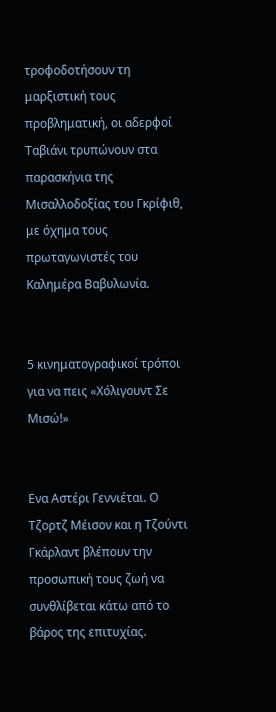τροφοδοτήσουν τη μαρξιστική τους προβληματική, οι αδερφοί Ταβιάνι τρυπώνουν στα παρασκήνια της Μισαλλοδοξίας του Γκρίφιθ, με όχημα τους πρωταγωνιστές του Καλημέρα Βαβυλωνία.


5 κινηματογραφικοί τρόποι για να πεις «Χόλιγουντ Σε Μισώ!»


Ενα Αστέρι Γεννιέται. Ο Τζορτζ Μέισον και η Τζούντι Γκάρλαντ βλέπουν την προσωπική τους ζωή να συνθλίβεται κάτω από το βάρος της επιτυχίας.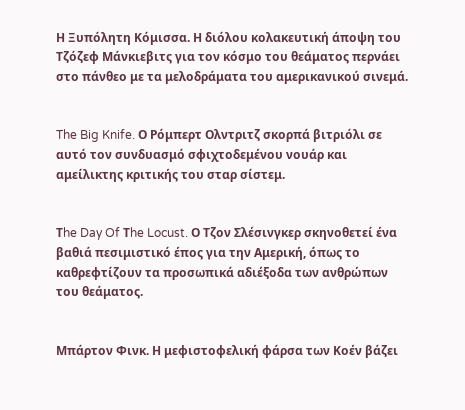Η Ξυπόλητη Κόμισσα. Η διόλου κολακευτική άποψη του Τζόζεφ Μάνκιεβιτς για τον κόσμο του θεάματος περνάει στο πάνθεο με τα μελοδράματα του αμερικανικού σινεμά.


The Big Knife. Ο Ρόμπερτ Ολντριτζ σκορπά βιτριόλι σε αυτό τον συνδυασμό σφιχτοδεμένου νουάρ και αμείλικτης κριτικής του σταρ σίστεμ.


Τhe Day Of Τhe Locust. Ο Τζον Σλέσινγκερ σκηνοθετεί ένα βαθιά πεσιμιστικό έπος για την Αμερική, όπως το καθρεφτίζουν τα προσωπικά αδιέξοδα των ανθρώπων του θεάματος.


Μπάρτον Φινκ. Η μεφιστοφελική φάρσα των Κοέν βάζει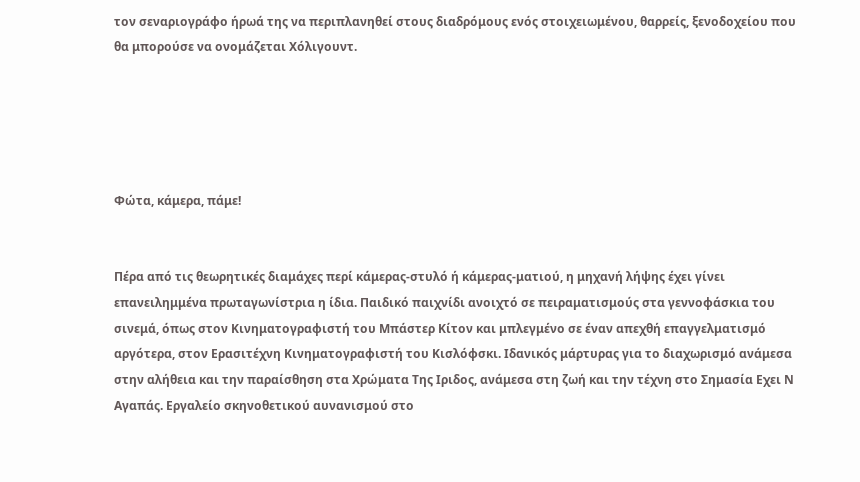τον σεναριογράφο ήρωά της να περιπλανηθεί στους διαδρόμους ενός στοιχειωμένου, θαρρείς, ξενοδοχείου που θα μπορούσε να ονομάζεται Χόλιγουντ.





Φώτα, κάμερα, πάμε!


Πέρα από τις θεωρητικές διαμάχες περί κάμερας-στυλό ή κάμερας-ματιού, η μηχανή λήψης έχει γίνει επανειλημμένα πρωταγωνίστρια η ίδια. Παιδικό παιχνίδι ανοιχτό σε πειραματισμούς στα γεννοφάσκια του σινεμά, όπως στον Κινηματογραφιστή του Μπάστερ Κίτον και μπλεγμένο σε έναν απεχθή επαγγελματισμό αργότερα, στον Ερασιτέχνη Κινηματογραφιστή του Κισλόφσκι. Ιδανικός μάρτυρας για το διαχωρισμό ανάμεσα στην αλήθεια και την παραίσθηση στα Χρώματα Της Ιριδος, ανάμεσα στη ζωή και την τέχνη στο Σημασία Εχει Ν Αγαπάς. Εργαλείο σκηνοθετικού αυνανισμού στο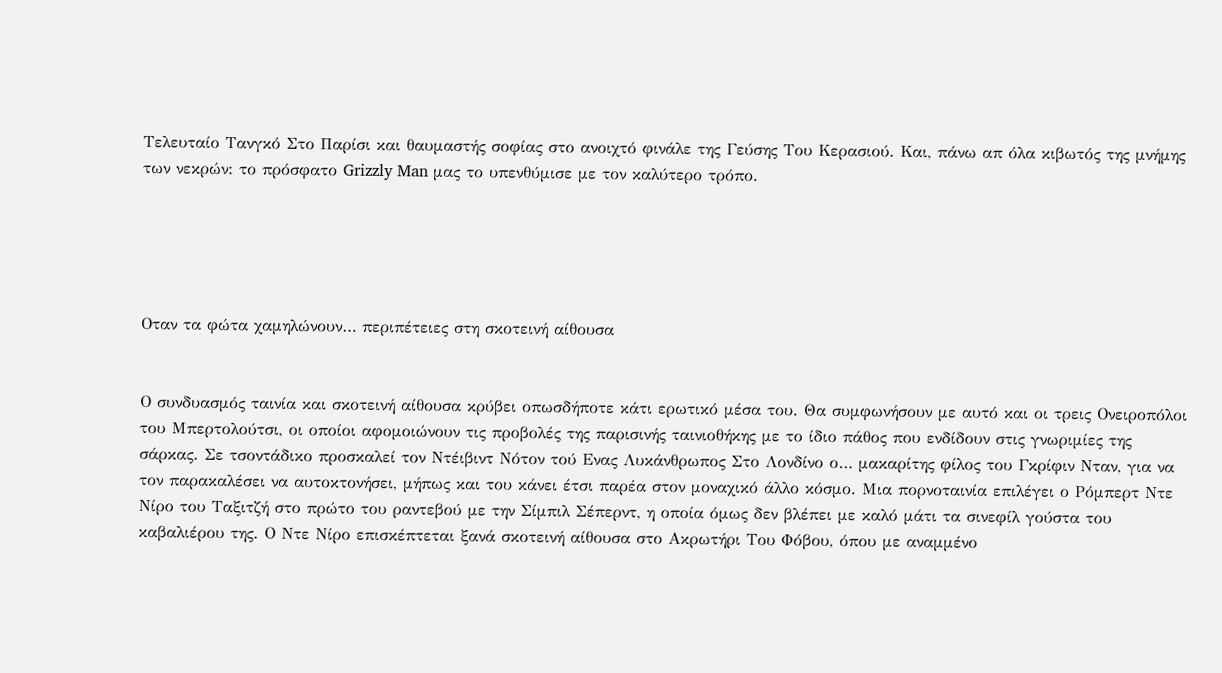Τελευταίο Τανγκό Στο Παρίσι και θαυμαστής σοφίας στο ανοιχτό φινάλε της Γεύσης Του Κερασιού. Και, πάνω απ όλα κιβωτός της μνήμης των νεκρών: το πρόσφατο Grizzly Man μας το υπενθύμισε με τον καλύτερο τρόπο.





Oταν τα φώτα χαμηλώνουν… περιπέτειες στη σκοτεινή αίθουσα


Ο συνδυασμός ταινία και σκοτεινή αίθουσα κρύβει οπωσδήποτε κάτι ερωτικό μέσα του. Θα συμφωνήσουν με αυτό και οι τρεις Ονειροπόλοι του Μπερτολούτσι, οι οποίοι αφομοιώνουν τις προβολές της παρισινής ταινιοθήκης με το ίδιο πάθος που ενδίδουν στις γνωριμίες της σάρκας. Σε τσοντάδικο προσκαλεί τον Ντέιβιντ Νότον τού Ενας Λυκάνθρωπος Στο Λονδίνο ο… μακαρίτης φίλος του Γκρίφιν Νταν, για να τον παρακαλέσει να αυτοκτονήσει, μήπως και του κάνει έτσι παρέα στον μοναχικό άλλο κόσμο. Μια πορνοταινία επιλέγει ο Ρόμπερτ Ντε Νίρο του Ταξιτζή στο πρώτο του ραντεβού με την Σίμπιλ Σέπερντ, η οποία όμως δεν βλέπει με καλό μάτι τα σινεφίλ γούστα του καβαλιέρου της. Ο Ντε Νίρο επισκέπτεται ξανά σκοτεινή αίθουσα στο Ακρωτήρι Του Φόβου, όπου με αναμμένο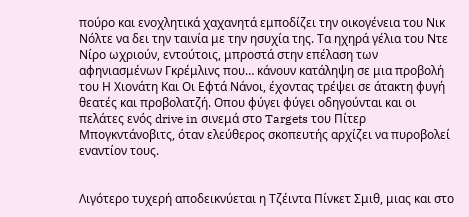πούρο και ενοχλητικά χαχανητά εμποδίζει την οικογένεια του Νικ Νόλτε να δει την ταινία με την ησυχία της. Τα ηχηρά γέλια του Ντε Νίρο ωχριούν, εντούτοις, μπροστά στην επέλαση των αφηνιασμένων Γκρέμλινς που… κάνουν κατάληψη σε μια προβολή του Η Χιονάτη Και Οι Εφτά Νάνοι, έχοντας τρέψει σε άτακτη φυγή θεατές και προβολατζή. Οπου φύγει φύγει οδηγούνται και οι πελάτες ενός drive in σινεμά στο Targets του Πίτερ Μπογκντάνοβιτς, όταν ελεύθερος σκοπευτής αρχίζει να πυροβολεί εναντίον τους.


Λιγότερο τυχερή αποδεικνύεται η Τζέιντα Πίνκετ Σμιθ, μιας και στο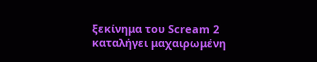ξεκίνημα του Scream 2 καταλήγει μαχαιρωμένη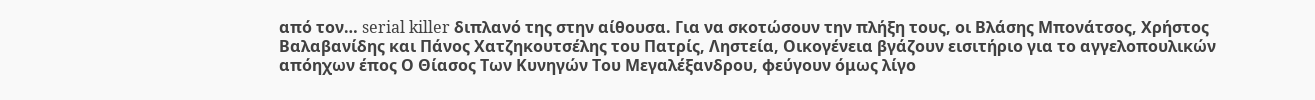από τον… serial killer διπλανό της στην αίθουσα. Για να σκοτώσουν την πλήξη τους, οι Βλάσης Μπονάτσος, Χρήστος Βαλαβανίδης και Πάνος Χατζηκουτσέλης του Πατρίς, Ληστεία, Οικογένεια βγάζουν εισιτήριο για το αγγελοπουλικών απόηχων έπος Ο Θίασος Των Κυνηγών Του Μεγαλέξανδρου, φεύγουν όμως λίγο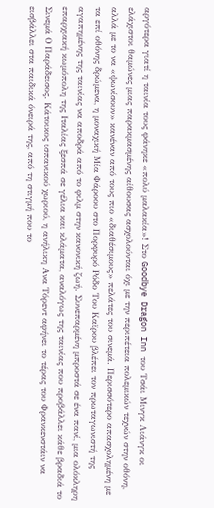αργότερα γιατί η ταινία τους φάνηκε «πολύ μαλακία»! Στο Goodbye Dragon Inn του Τσάι Μινγκ Λιάνγκ οι ελάχιστοι θαμώνες μιας παρακμασμένης αίθουσας ασχολούνται όχι με την περιπέτεια πολεμικών τεχνών στην οθόνη, αλλά με το να «ψωνίσουν» κανέναν από τους πιο «διαθέσιμους» πελάτες του σινεμά. Περισσότερο απασχολημένη με τα επί οθόνης δρώμενα, η μοναχική Μία Φάροου στο Πορφυρό Ρόδο Του Καϊρου βλέπει τον πρωταγωνιστή της αγαπημένης της ταινίας να αποδρά από το φιλμ στην κανονική ζωή. Συνεπαρμένη μπροστά σε ένα πανί, μια ολόκληρη επαρχιακή κωμόπολη της Ιταλίας ξεσπά σε γέλια και κλάματα, αναλόγως της ταινίας που προβάλλει κάθε βραδιά το Σινεμά Ο Παράδεισος. Κάτοικος ισπανικού χωριού, η ανήλικη Ανα Τόρεντ αφήνει το τέρας του Φρανκενστάιν να εισβάλλει στα παιδικά όνειρά της, από τη στιγμή που το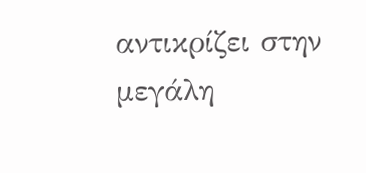αντικρίζει στην μεγάλη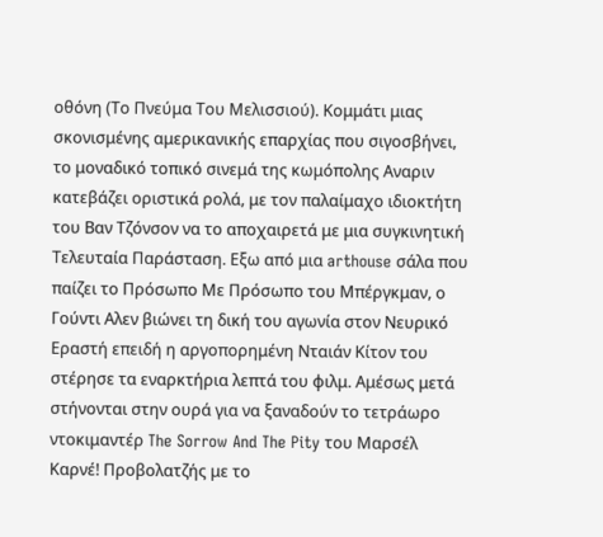οθόνη (Το Πνεύμα Του Μελισσιού). Κομμάτι μιας σκονισμένης αμερικανικής επαρχίας που σιγοσβήνει, το μοναδικό τοπικό σινεμά της κωμόπολης Αναριν κατεβάζει οριστικά ρολά, με τον παλαίμαχο ιδιοκτήτη του Βαν Τζόνσον να το αποχαιρετά με μια συγκινητική Τελευταία Παράσταση. Εξω από μια arthouse σάλα που παίζει το Πρόσωπο Με Πρόσωπο του Μπέργκμαν, ο Γούντι Αλεν βιώνει τη δική του αγωνία στον Νευρικό Εραστή επειδή η αργοπορημένη Νταιάν Κίτον του στέρησε τα εναρκτήρια λεπτά του φιλμ. Αμέσως μετά στήνονται στην ουρά για να ξαναδούν το τετράωρο ντοκιμαντέρ The Sorrow And The Pity του Μαρσέλ Καρνέ! Προβολατζής με το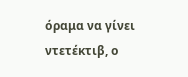όραμα να γίνει ντετέκτιβ, ο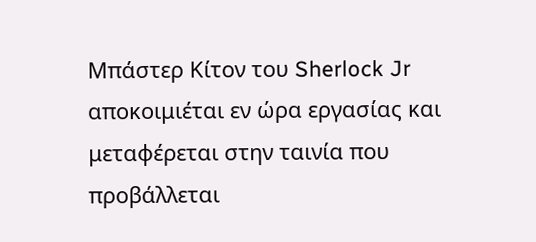Μπάστερ Κίτον του Sherlock Jr αποκοιμιέται εν ώρα εργασίας και μεταφέρεται στην ταινία που προβάλλεται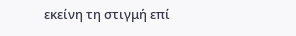εκείνη τη στιγμή επί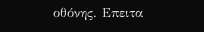οθόνης. Επειτα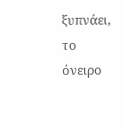ξυπνάει, το όνειρο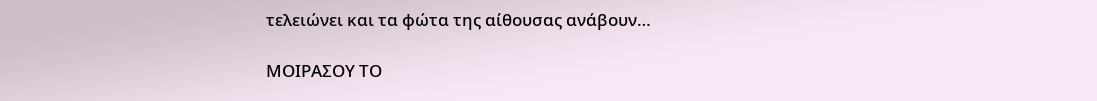τελειώνει και τα φώτα της αίθουσας ανάβουν…

ΜΟΙΡΑΣΟΥ ΤΟ